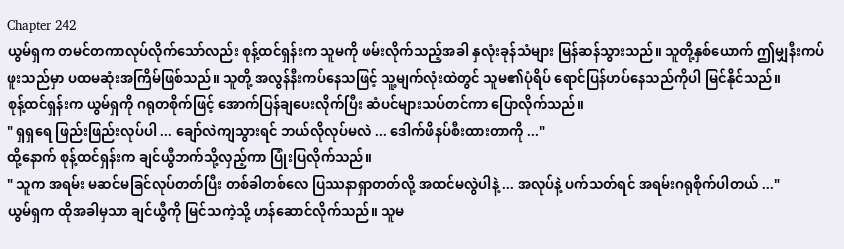Chapter 242
ယွမ်ရှက တမင်တကာလုပ်လိုက်သော်လည်း စုန့်ထင်ရှန်းက သူမကို ဖမ်းလိုက်သည့်အခါ နှလုံးခုန်သံများ မြန်ဆန်သွားသည်။ သူတို့နှစ်ယောက် ဤမျှနီးကပ်ဖူးသည်မှာ ပထမဆုံးအကြိမ်ဖြစ်သည်။ သူတို့ အလွန်နီးကပ်နေသဖြင့် သူ့မျက်လုံးထဲတွင် သူမ၏ပုံရိပ် ရောင်ပြန်ဟပ်နေသည်ကိုပါ မြင်နိုင်သည်။
စုန့်ထင်ရှန်းက ယွမ်ရှကို ဂရုတစိုက်ဖြင့် အောက်ပြန်ချပေးလိုက်ပြီး ဆံပင်များသပ်တင်ကာ ပြောလိုက်သည်။
" ရှရှရေ ဖြည်းဖြည်းလုပ်ပါ ... ချော်လဲကျသွားရင် ဘယ်လိုလုပ်မလဲ ... ဒေါက်ဖိနပ်စီးထားတာကို ..."
ထို့နောက် စုန့်ထင်ရှန်းက ချင်ယွီဘက်သို့လှည့်ကာ ပြုံးပြလိုက်သည်။
" သူက အရမ်း မဆင်မခြင်လုပ်တတ်ပြီး တစ်ခါတစ်လေ ပြဿနာရှာတတ်လို့ အထင်မလွဲပါနဲ့ ... အလုပ်နဲ့ ပက်သတ်ရင် အရမ်းဂရုစိုက်ပါတယ် ..."
ယွမ်ရှက ထိုအခါမှသာ ချင်ယွီကို မြင်သကဲ့သို့ ဟန်ဆောင်လိုက်သည်။ သူမ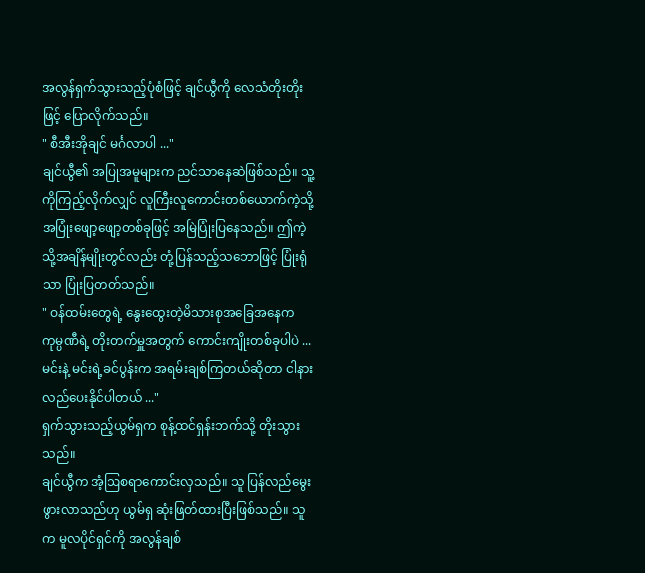အလွန်ရှက်သွားသည့်ပုံစံဖြင့် ချင်ယွီကို လေသံတိုးတိုးဖြင့် ပြောလိုက်သည်။
" စီအီးအိုချင် မင်္ဂလာပါ ..."
ချင်ယွီ၏ အပြုအမူများက ညင်သာနေဆဲဖြစ်သည်။ သူ့ကိုကြည့်လိုက်လျှင် လူကြီးလူကောင်းတစ်ယောက်ကဲ့သို့ အပြုံးဖျော့ဖျော့တစ်ခုဖြင့် အမြဲပြုံးပြနေသည်။ ဤကဲ့သို့အချိန်မျိုးတွင်လည်း တုံ့ပြန်သည့်သဘောဖြင့် ပြုံးရုံသာ ပြုံးပြတတ်သည်။
" ဝန်ထမ်းတွေရဲ့ နွေးထွေးတဲ့မိသားစုအခြေအနေက ကုမ္ပဏီရဲ့ တိုးတက်မှူအတွက် ကောင်းကျိုးတစ်ခုပါပဲ ... မင်းနဲ့ မင်းရဲ့ခင်ပွန်းက အရမ်းချစ်ကြတယ်ဆိုတာ ငါနားလည်ပေးနိုင်ပါတယ် ..."
ရှက်သွားသည့်ယွမ်ရှက စုန့်ထင်ရှန်းဘက်သို့ တိုးသွားသည်။
ချင်ယွီက အံ့ဩစရာကောင်းလှသည်။ သူ ပြန်လည်မွေးဖွားလာသည်ဟု ယွမ်ရှ ဆုံးဖြတ်ထားပြီးဖြစ်သည်။ သူက မူလပိုင်ရှင်ကို အလွန်ချစ်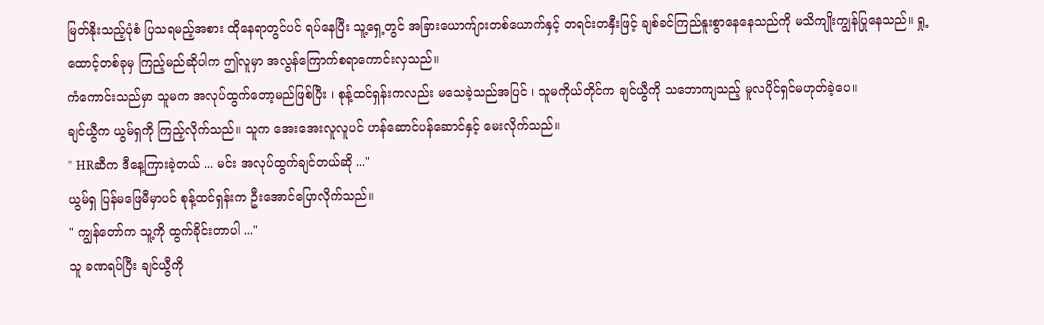မြတ်နိုးသည့်ပုံစံ ပြသရမည့်အစား ထိုနေရာတွင်ပင် ရပ်နေပြီး သူ့ရှေ့တွင် အခြားယောက်ျားတစ်ယောက်နှင့် တရင်းတနှီးဖြင့် ချစ်ခင်ကြည်နူးစွာနေနေသည်ကို မသိကျိုးကျွန်ပြုနေသည်။ ရှု့ထောင့်တစ်ခုမှ ကြည့်မည်ဆိုပါက ဤလူမှာ အလွန်ကြောက်စရာကောင်းလှသည်။
ကံကောင်းသည်မှာ သူမက အလုပ်ထွက်တော့မည်ဖြစ်ပြီး ၊ စုန့်ထင်ရှန်းကလည်း မသေခဲ့သည်အပြင် ၊ သူမကိုယ်တိုင်က ချင်ယွီကို သဘောကျသည့် မူလပိုင်ရှင်မဟုတ်ခဲ့ပေ။
ချင်ယွီက ယွမ်ရှကို ကြည့်လိုက်သည်။ သူက အေးအေးလူလူပင် ဟန်ဆောင်ပန်ဆောင်နှင့် မေးလိုက်သည်။
" HRဆီက ဒီနေ့ကြားခဲ့တယ် ... မင်း အလုပ်ထွက်ချင်တယ်ဆို ..."
ယွမ်ရှ ပြန်မဖြေမီမှာပင် စုန့်ထင်ရှန်းက ဦးအောင်ပြောလိုက်သည်။
" ကျွန်တော်က သူ့ကို ထွက်ခိုင်းတာပါ ..."
သူ ခဏရပ်ပြီး ချင်ယွီကို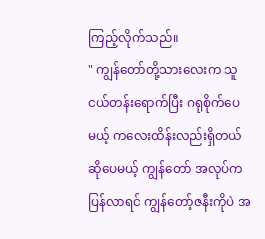ကြည့်လိုက်သည်။
" ကျွန်တော်တို့သားလေးက သူငယ်တန်းရောက်ပြီး ဂရုစိုက်ပေမယ့် ကလေးထိန်းလည်းရှိတယ်ဆိုပေမယ့် ကျွန်တော် အလုပ်က ပြန်လာရင် ကျွန်တော့်ဇနီးကိုပဲ အ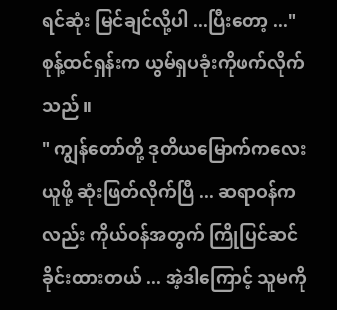ရင်ဆုံး မြင်ချင်လို့ပါ ...ပြီးတော့ ..."
စုန့်ထင်ရှန်းက ယွမ်ရှပခုံးကိုဖက်လိုက်သည်။
" ကျွန်တော်တို့ ဒုတိယမြောက်ကလေးယူဖို့ ဆုံးဖြတ်လိုက်ပြီ ... ဆရာဝန်ကလည်း ကိုယ်ဝန်အတွက် ကြိုပြင်ဆင်ခိုင်းထားတယ် ... အဲ့ဒါကြောင့် သူမကို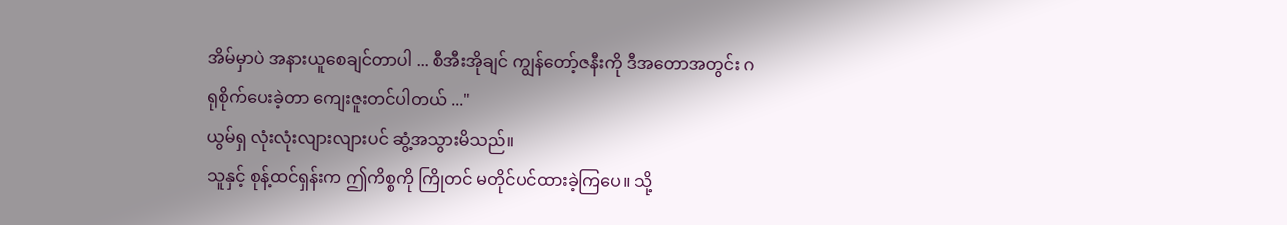အိမ်မှာပဲ အနားယူစေချင်တာပါ ... စီအီးအိုချင် ကျွန်တော့်ဇနီးကို ဒီအတောအတွင်း ဂရုစိုက်ပေးခဲ့တာ ကျေးဇူးတင်ပါတယ် ..."
ယွမ်ရှ လုံးလုံးလျားလျားပင် ဆွံ့အသွားမိသည်။
သူနှင့် စုန့်ထင်ရှန်းက ဤကိစ္စကို ကြိုတင် မတိုင်ပင်ထားခဲ့ကြပေ။ သို့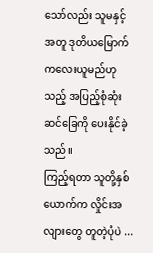သော်လည်း သူမနှင့်အတူ ဒုတိယမြောက်ကလေးယူမည်ဟုသည့် အပြည့်စုံဆုံးဆင်ခြေကို ပေးနိုင်ခဲ့သည်။
ကြည့်ရတာ သူတို့နှစ်ယောက်က လှိုင်းအလျားတွေ တူတဲ့ပုံပဲ ...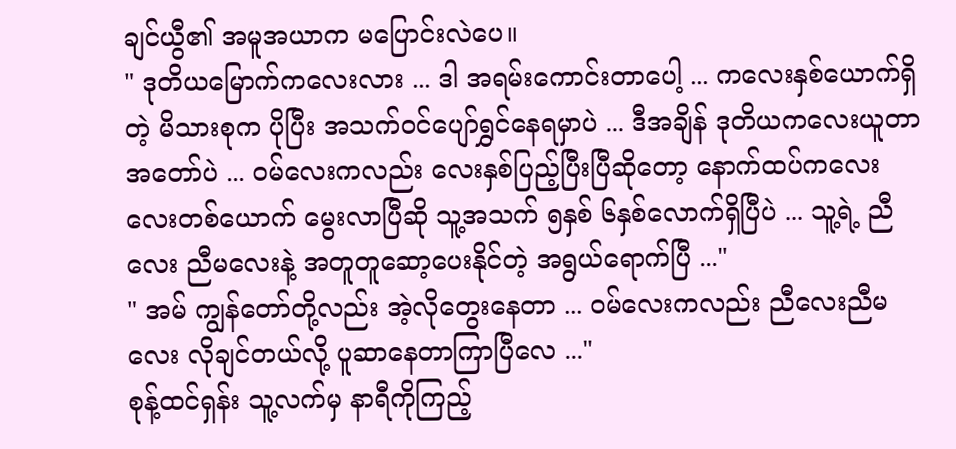ချင်ယွီ၏ အမူအယာက မပြောင်းလဲပေ။
" ဒုတိယမြောက်ကလေးလား ... ဒါ အရမ်းကောင်းတာပေါ့ ... ကလေးနှစ်ယောက်ရှိတဲ့ မိသားစုက ပိုပြီး အသက်ဝင်ပျော်ရွှင်နေရမှာပဲ ... ဒီအချိန် ဒုတိယကလေးယူတာအတော်ပဲ ... ဝမ်လေးကလည်း လေးနှစ်ပြည့်ပြီးပြီဆိုတော့ နောက်ထပ်ကလေးလေးတစ်ယောက် မွေးလာပြီဆို သူ့အသက် ၅နှစ် ၆နှစ်လောက်ရှိပြီပဲ ... သူ့ရဲ့ ညီလေး ညီမလေးနဲ့ အတူတူဆော့ပေးနိုင်တဲ့ အရွယ်ရောက်ပြီ ..."
" အမ် ကျွန်တော်တို့လည်း အဲ့လိုတွေးနေတာ ... ဝမ်လေးကလည်း ညီလေးညီမလေး လိုချင်တယ်လို့ ပူဆာနေတာကြာပြီလေ ..."
စုန့်ထင်ရှန်း သူ့လက်မှ နာရီကိုကြည့်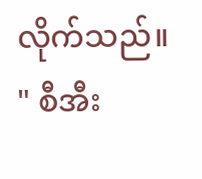လိုက်သည်။
" စီအီး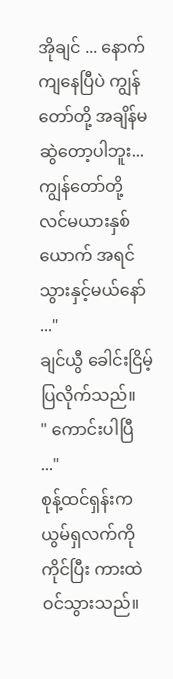အိုချင် ... နောက်ကျနေပြီပဲ ကျွန်တော်တို့ အချိန်မဆွဲတော့ပါဘူး... ကျွန်တော်တို့ လင်မယားနှစ်ယောက် အရင်သွားနှင့်မယ်နော် ..."
ချင်ယွီ ခေါင်းငြိမ့်ပြလိုက်သည်။
" ကောင်းပါပြီ ..."
စုန့်ထင်ရှန်းက ယွမ်ရှလက်ကိုကိုင်ပြီး ကားထဲဝင်သွားသည်။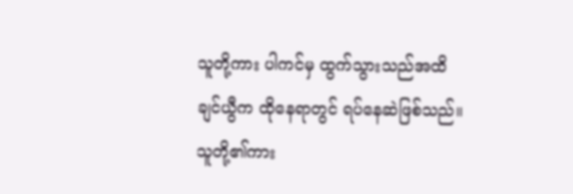သူတို့ကား ပါကင်မှ ထွက်သွားသည်အထိ ချင်ယွီက ထိုနေရာတွင် ရပ်နေဆဲဖြစ်သည်။
သူတို့၏ကား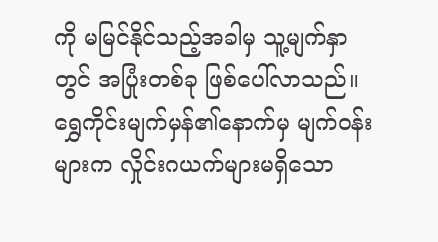ကို မမြင်နိုင်သည့်အခါမှ သူ့မျက်နှာတွင် အပြုံးတစ်ခု ဖြစ်ပေါ်လာသည်။ ရွှေကိုင်းမျက်မှန်၏နောက်မှ မျက်ဝန်းများက လှိုင်းဂယက်များမရှိသော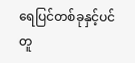ရေပြင်တစ်ခုနှင့်ပင် တူ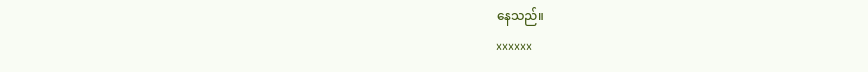နေသည်။
xxxxxx